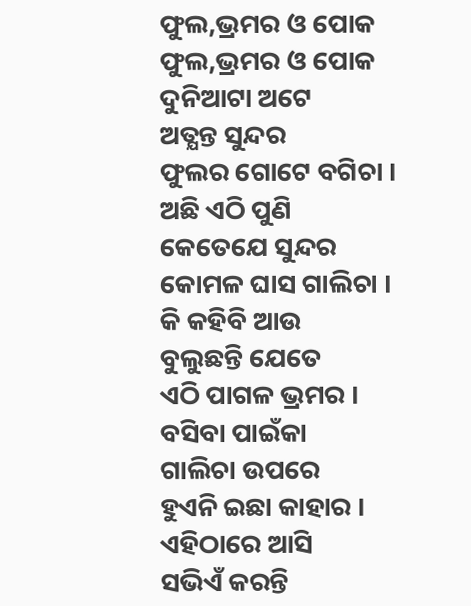ଫୁଲ,ଭ୍ରମର ଓ ପୋକ
ଫୁଲ,ଭ୍ରମର ଓ ପୋକ
ଦୁନିଆଟା ଅଟେ
ଅତ୍ଯନ୍ତ ସୁନ୍ଦର
ଫୁଲର ଗୋଟେ ବଗିଚା ।
ଅଛି ଏଠି ପୁଣି
କେତେଯେ ସୁନ୍ଦର
କୋମଳ ଘାସ ଗାଲିଚା ।
କି କହିବି ଆଉ
ବୁଲୁଛନ୍ତି ଯେତେ
ଏଠି ପାଗଳ ଭ୍ରମର ।
ବସିବା ପାଇଁକା
ଗାଲିଚା ଉପରେ
ହୁଏନି ଇଛା କାହାର ।
ଏହିଠାରେ ଆସି
ସଭିଏଁ କରନ୍ତି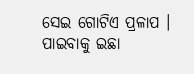ସେଇ ଗୋଟିଏ ପ୍ରଳାପ ।
ପାଇବାକୁ ଇଛା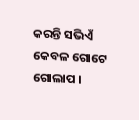କରନ୍ତି ସଭିଏଁ
କେବଳ ଗୋଟେ ଗୋଲାପ ।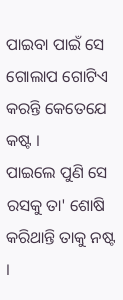ପାଇବା ପାଇଁ ସେ
ଗୋଲାପ ଗୋଟିଏ
କରନ୍ତି କେତେଯେ କଷ୍ଟ ।
ପାଇଲେ ପୁଣି ସେ
ରସକୁ ତା' ଶୋଷି
କରିଥାନ୍ତି ତାକୁ ନଷ୍ଟ ।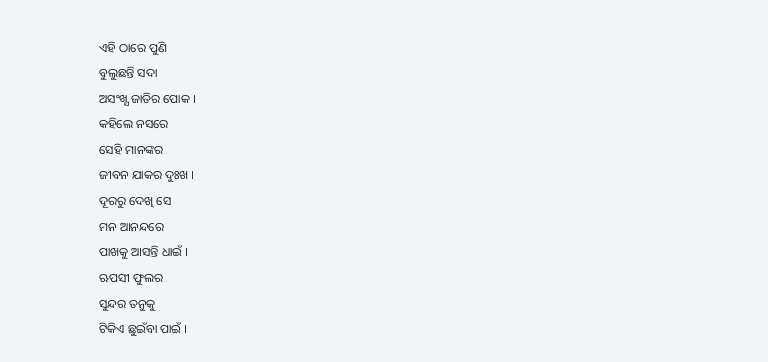ଏହି ଠାରେ ପୁଣି
ବୁଲୁଛନ୍ତି ସଦା
ଅସଂଖ୍ଯ ଜାତିର ପୋକ ।
କହିଲେ ନସରେ
ସେହି ମାନଙ୍କର
ଜୀବନ ଯାକର ଦୁଃଖ ।
ଦୂରରୁ ଦେଖି ସେ
ମନ ଆନନ୍ଦରେ
ପାଖକୁ ଆସନ୍ତି ଧାଇଁ ।
ଋପସୀ ଫୁଲର
ସୁନ୍ଦର ତନୁକୁ
ଟିକିଏ ଛୁଇଁବା ପାଇଁ ।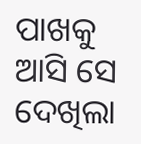ପାଖକୁ ଆସି ସେ
ଦେଖିଲା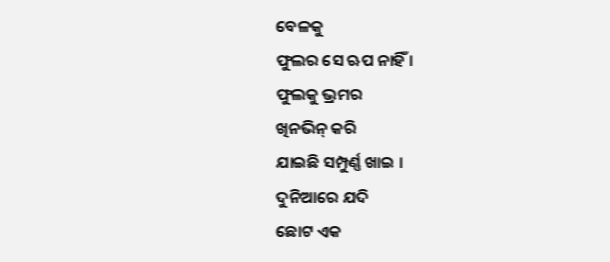ବେଳକୁ
ଫୁଲର ସେ ଋପ ନାହିଁ ।
ଫୁଲକୁ ଭ୍ରମର
ଖିନଭିନ୍ କରି
ଯାଇଛି ସମ୍ପୁର୍ଣ୍ଣ ଖାଇ ।
ଦୁନିଆରେ ଯଦି
ଛୋଟ ଏକ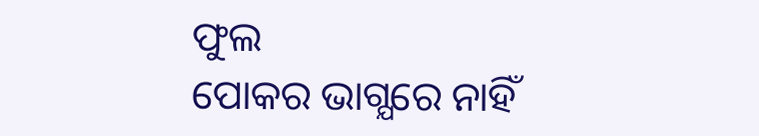ଫୁଲ
ପୋକର ଭାଗ୍ଯରେ ନାହିଁ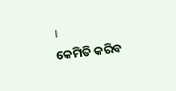।
କେମିତି କରିବ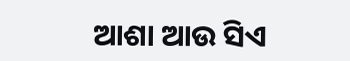ଆଶା ଆଉ ସିଏ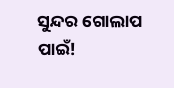ସୁନ୍ଦର ଗୋଲାପ ପାଇଁ!